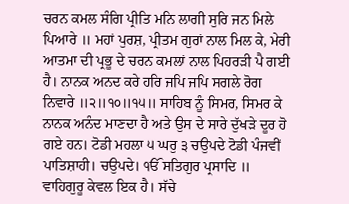ਚਰਨ ਕਮਲ ਸੰਗਿ ਪ੍ਰੀਤਿ ਮਨਿ ਲਾਗੀ ਸੁਰਿ ਜਨ ਮਿਲੇ ਪਿਆਰੇ ॥ ਮਹਾਂ ਪੁਰਸ਼, ਪ੍ਰੀਤਮ ਗੁਰਾਂ ਨਾਲ ਮਿਲ ਕੇ, ਮੇਰੀ ਆਤਮਾ ਦੀ ਪ੍ਰਭੂ ਦੇ ਚਰਨ ਕਮਲਾਂ ਨਾਲ ਪਿਹਰੜੀ ਪੈ ਗਈ ਹੈ। ਨਾਨਕ ਅਨਦ ਕਰੇ ਹਰਿ ਜਪਿ ਜਪਿ ਸਗਲੇ ਰੋਗ ਨਿਵਾਰੇ ॥੨॥੧੦॥੧੫॥ ਸਾਹਿਬ ਨੂੰ ਸਿਮਰ, ਸਿਮਰ ਕੇ ਨਾਨਕ ਅਨੰਦ ਮਾਣਦਾ ਹੈ ਅਤੇ ਉਸ ਦੇ ਸਾਰੇ ਦੁੱਖੜੇ ਦੂਰ ਹੋ ਗਏ ਹਨ। ਟੋਡੀ ਮਹਲਾ ੫ ਘਰੁ ੩ ਚਉਪਦੇ ਟੋਡੀ ਪੰਜਵੀਂ ਪਾਤਿਸ਼ਾਹੀ। ਚਉਪਦੇ। ੴ ਸਤਿਗੁਰ ਪ੍ਰਸਾਦਿ ॥ ਵਾਹਿਗੁਰੂ ਕੇਵਲ ਇਕ ਹੈ। ਸੱਚੇ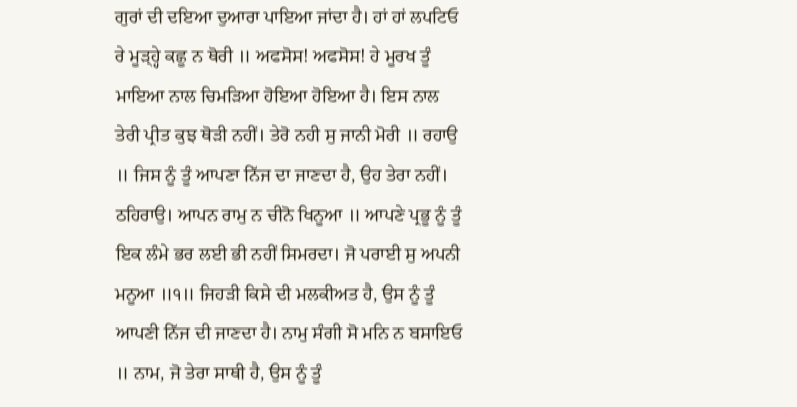ਗੁਰਾਂ ਦੀ ਦਇਆ ਦੁਆਰਾ ਪਾਇਆ ਜਾਂਦਾ ਹੈ। ਹਾਂ ਹਾਂ ਲਪਟਿਓ ਰੇ ਮੂੜ੍ਹ੍ਹੇ ਕਛੂ ਨ ਥੋਰੀ ॥ ਅਫਸੋਸ! ਅਫਸੋਸ! ਹੇ ਮੂਰਖ ਤੂੰ ਮਾਇਆ ਨਾਲ ਚਿਮੜਿਆ ਹੋਇਆ ਹੋਇਆ ਹੈ। ਇਸ ਨਾਲ ਤੇਰੀ ਪ੍ਰੀਤ ਕੁਝ ਥੋੜੀ ਨਹੀਂ। ਤੇਰੋ ਨਹੀ ਸੁ ਜਾਨੀ ਮੋਰੀ ॥ ਰਹਾਉ ॥ ਜਿਸ ਨੂੰ ਤੂੰ ਆਪਣਾ ਨਿੱਜ ਦਾ ਜਾਣਦਾ ਹੈ, ਉਹ ਤੇਰਾ ਨਹੀਂ। ਠਹਿਰਾਉ। ਆਪਨ ਰਾਮੁ ਨ ਚੀਨੋ ਖਿਨੂਆ ॥ ਆਪਣੇ ਪ੍ਰਭੂ ਨੂੰ ਤੂੰ ਇਕ ਲੰਮੇ ਭਰ ਲਈ ਭੀ ਨਹੀਂ ਸਿਮਰਦਾ। ਜੋ ਪਰਾਈ ਸੁ ਅਪਨੀ ਮਨੂਆ ॥੧॥ ਜਿਹੜੀ ਕਿਸੇ ਦੀ ਮਲਕੀਅਤ ਹੈ, ਉਸ ਨੂੰ ਤੂੰ ਆਪਣੀ ਨਿੱਜ ਦੀ ਜਾਣਦਾ ਹੈ। ਨਾਮੁ ਸੰਗੀ ਸੋ ਮਨਿ ਨ ਬਸਾਇਓ ॥ ਨਾਮ, ਜੋ ਤੇਰਾ ਸਾਥੀ ਹੈ, ਉਸ ਨੂੰ ਤੂੰ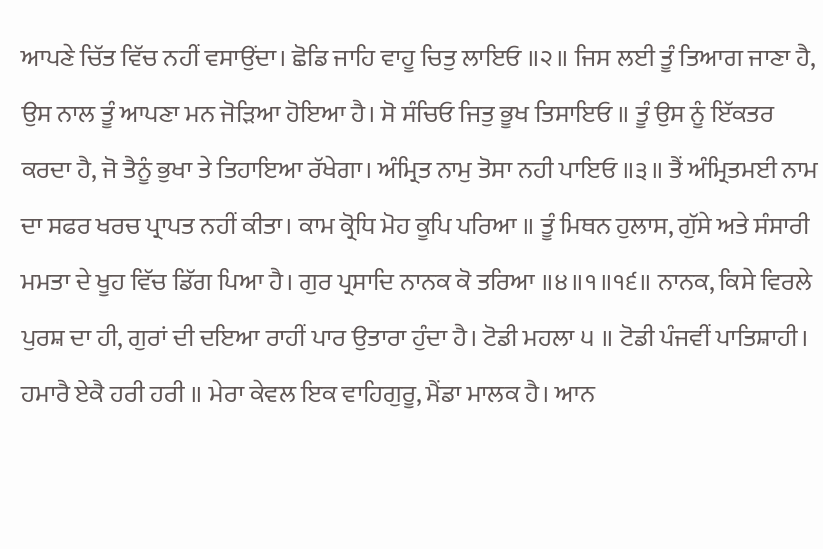ਆਪਣੇ ਚਿੱਤ ਵਿੱਚ ਨਹੀਂ ਵਸਾਉਂਦਾ। ਛੋਡਿ ਜਾਹਿ ਵਾਹੂ ਚਿਤੁ ਲਾਇਓ ॥੨॥ ਜਿਸ ਲਈ ਤੂੰ ਤਿਆਗ ਜਾਣਾ ਹੈ, ਉਸ ਨਾਲ ਤੂੰ ਆਪਣਾ ਮਨ ਜੋੜਿਆ ਹੋਇਆ ਹੈ। ਸੋ ਸੰਚਿਓ ਜਿਤੁ ਭੂਖ ਤਿਸਾਇਓ ॥ ਤੂੰ ਉਸ ਨੂੰ ਇੱਕਤਰ ਕਰਦਾ ਹੈ, ਜੋ ਤੈਨੂੰ ਭੁਖਾ ਤੇ ਤਿਹਾਇਆ ਰੱਖੇਗਾ। ਅੰਮ੍ਰਿਤ ਨਾਮੁ ਤੋਸਾ ਨਹੀ ਪਾਇਓ ॥੩॥ ਤੈਂ ਅੰਮ੍ਰਿਤਮਈ ਨਾਮ ਦਾ ਸਫਰ ਖਰਚ ਪ੍ਰਾਪਤ ਨਹੀਂ ਕੀਤਾ। ਕਾਮ ਕ੍ਰੋਧਿ ਮੋਹ ਕੂਪਿ ਪਰਿਆ ॥ ਤੂੰ ਮਿਥਨ ਹੁਲਾਸ, ਗੁੱਸੇ ਅਤੇ ਸੰਸਾਰੀ ਮਮਤਾ ਦੇ ਖੂਹ ਵਿੱਚ ਡਿੱਗ ਪਿਆ ਹੈ। ਗੁਰ ਪ੍ਰਸਾਦਿ ਨਾਨਕ ਕੋ ਤਰਿਆ ॥੪॥੧॥੧੬॥ ਨਾਨਕ, ਕਿਸੇ ਵਿਰਲੇ ਪੁਰਸ਼ ਦਾ ਹੀ, ਗੁਰਾਂ ਦੀ ਦਇਆ ਰਾਹੀਂ ਪਾਰ ਉਤਾਰਾ ਹੁੰਦਾ ਹੈ। ਟੋਡੀ ਮਹਲਾ ੫ ॥ ਟੋਡੀ ਪੰਜਵੀਂ ਪਾਤਿਸ਼ਾਹੀ। ਹਮਾਰੈ ਏਕੈ ਹਰੀ ਹਰੀ ॥ ਮੇਰਾ ਕੇਵਲ ਇਕ ਵਾਹਿਗੁਰੂ, ਮੈਂਡਾ ਮਾਲਕ ਹੈ। ਆਨ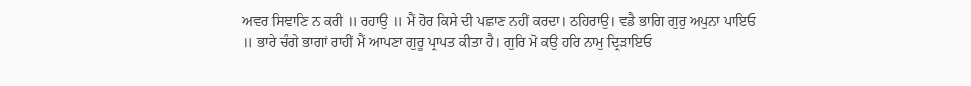ਅਵਰ ਸਿਞਾਣਿ ਨ ਕਰੀ ॥ ਰਹਾਉ ॥ ਮੈਂ ਹੋਰ ਕਿਸੇ ਦੀ ਪਛਾਣ ਨਹੀਂ ਕਰਦਾ। ਠਹਿਰਾਉ। ਵਡੈ ਭਾਗਿ ਗੁਰੁ ਅਪੁਨਾ ਪਾਇਓ ॥ ਭਾਰੇ ਚੰਗੇ ਭਾਗਾਂ ਰਾਹੀਂ ਮੈਂ ਆਪਣਾ ਗੁਰੂ ਪ੍ਰਾਪਤ ਕੀਤਾ ਹੈ। ਗੁਰਿ ਮੋ ਕਉ ਹਰਿ ਨਾਮੁ ਦ੍ਰਿੜਾਇਓ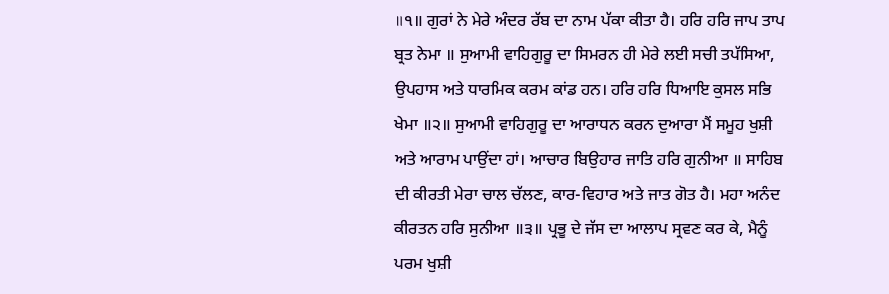॥੧॥ ਗੁਰਾਂ ਨੇ ਮੇਰੇ ਅੰਦਰ ਰੱਬ ਦਾ ਨਾਮ ਪੱਕਾ ਕੀਤਾ ਹੈ। ਹਰਿ ਹਰਿ ਜਾਪ ਤਾਪ ਬ੍ਰਤ ਨੇਮਾ ॥ ਸੁਆਮੀ ਵਾਹਿਗੁਰੂ ਦਾ ਸਿਮਰਨ ਹੀ ਮੇਰੇ ਲਈ ਸਚੀ ਤਪੱਸਿਆ, ਉਪਹਾਸ ਅਤੇ ਧਾਰਮਿਕ ਕਰਮ ਕਾਂਡ ਹਨ। ਹਰਿ ਹਰਿ ਧਿਆਇ ਕੁਸਲ ਸਭਿ ਖੇਮਾ ॥੨॥ ਸੁਆਮੀ ਵਾਹਿਗੁਰੂ ਦਾ ਆਰਾਧਨ ਕਰਨ ਦੁਆਰਾ ਮੈਂ ਸਮੂਹ ਖੁਸ਼ੀ ਅਤੇ ਆਰਾਮ ਪਾਉਂਦਾ ਹਾਂ। ਆਚਾਰ ਬਿਉਹਾਰ ਜਾਤਿ ਹਰਿ ਗੁਨੀਆ ॥ ਸਾਹਿਬ ਦੀ ਕੀਰਤੀ ਮੇਰਾ ਚਾਲ ਚੱਲਣ, ਕਾਰ-ਵਿਹਾਰ ਅਤੇ ਜਾਤ ਗੋਤ ਹੈ। ਮਹਾ ਅਨੰਦ ਕੀਰਤਨ ਹਰਿ ਸੁਨੀਆ ॥੩॥ ਪ੍ਰਭੂ ਦੇ ਜੱਸ ਦਾ ਆਲਾਪ ਸ੍ਰਵਣ ਕਰ ਕੇ, ਮੈਨੂੰ ਪਰਮ ਖੁਸ਼ੀ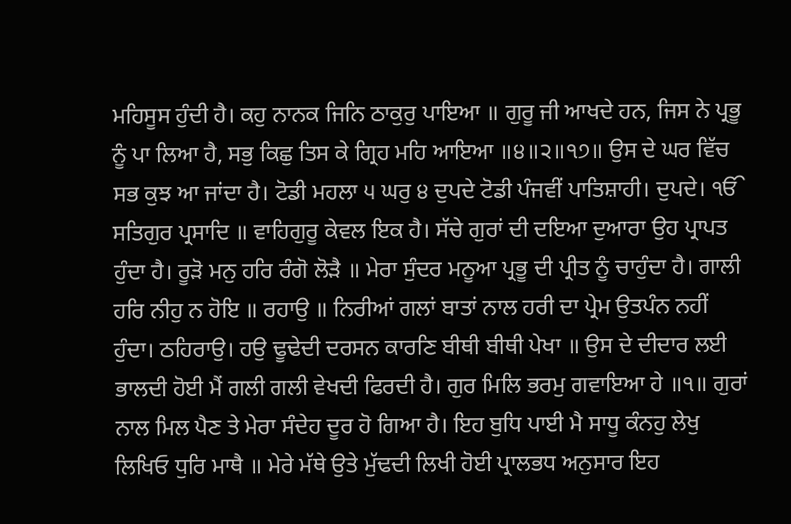ਮਹਿਸੂਸ ਹੁੰਦੀ ਹੈ। ਕਹੁ ਨਾਨਕ ਜਿਨਿ ਠਾਕੁਰੁ ਪਾਇਆ ॥ ਗੁਰੂ ਜੀ ਆਖਦੇ ਹਨ, ਜਿਸ ਨੇ ਪ੍ਰਭੂ ਨੂੰ ਪਾ ਲਿਆ ਹੈ, ਸਭੁ ਕਿਛੁ ਤਿਸ ਕੇ ਗ੍ਰਿਹ ਮਹਿ ਆਇਆ ॥੪॥੨॥੧੭॥ ਉਸ ਦੇ ਘਰ ਵਿੱਚ ਸਭ ਕੁਝ ਆ ਜਾਂਦਾ ਹੈ। ਟੋਡੀ ਮਹਲਾ ੫ ਘਰੁ ੪ ਦੁਪਦੇ ਟੋਡੀ ਪੰਜਵੀਂ ਪਾਤਿਸ਼ਾਹੀ। ਦੁਪਦੇ। ੴ ਸਤਿਗੁਰ ਪ੍ਰਸਾਦਿ ॥ ਵਾਹਿਗੁਰੂ ਕੇਵਲ ਇਕ ਹੈ। ਸੱਚੇ ਗੁਰਾਂ ਦੀ ਦਇਆ ਦੁਆਰਾ ਉਹ ਪ੍ਰਾਪਤ ਹੁੰਦਾ ਹੈ। ਰੂੜੋ ਮਨੁ ਹਰਿ ਰੰਗੋ ਲੋੜੈ ॥ ਮੇਰਾ ਸੁੰਦਰ ਮਨੂਆ ਪ੍ਰਭੂ ਦੀ ਪ੍ਰੀਤ ਨੂੰ ਚਾਹੁੰਦਾ ਹੈ। ਗਾਲੀ ਹਰਿ ਨੀਹੁ ਨ ਹੋਇ ॥ ਰਹਾਉ ॥ ਨਿਰੀਆਂ ਗਲਾਂ ਬਾਤਾਂ ਨਾਲ ਹਰੀ ਦਾ ਪ੍ਰੇਮ ਉਤਪੰਨ ਨਹੀਂ ਹੁੰਦਾ। ਠਹਿਰਾਉ। ਹਉ ਢੂਢੇਦੀ ਦਰਸਨ ਕਾਰਣਿ ਬੀਥੀ ਬੀਥੀ ਪੇਖਾ ॥ ਉਸ ਦੇ ਦੀਦਾਰ ਲਈ ਭਾਲਦੀ ਹੋਈ ਮੈਂ ਗਲੀ ਗਲੀ ਵੇਖਦੀ ਫਿਰਦੀ ਹੈ। ਗੁਰ ਮਿਲਿ ਭਰਮੁ ਗਵਾਇਆ ਹੇ ॥੧॥ ਗੁਰਾਂ ਨਾਲ ਮਿਲ ਪੈਣ ਤੇ ਮੇਰਾ ਸੰਦੇਹ ਦੂਰ ਹੋ ਗਿਆ ਹੈ। ਇਹ ਬੁਧਿ ਪਾਈ ਮੈ ਸਾਧੂ ਕੰਨਹੁ ਲੇਖੁ ਲਿਖਿਓ ਧੁਰਿ ਮਾਥੈ ॥ ਮੇਰੇ ਮੱਥੇ ਉਤੇ ਮੁੱਢਦੀ ਲਿਖੀ ਹੋਈ ਪ੍ਰਾਲਭਧ ਅਨੁਸਾਰ ਇਹ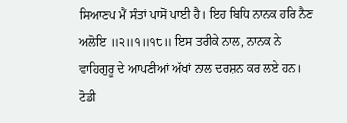ਸਿਆਣਪ ਮੈਂ ਸੰਤਾਂ ਪਾਸੋਂ ਪਾਈ ਹੈ। ਇਹ ਬਿਧਿ ਨਾਨਕ ਹਰਿ ਨੈਣ ਅਲੋਇ ॥੨॥੧॥੧੮॥ ਇਸ ਤਰੀਕੇ ਨਾਲ, ਨਾਨਕ ਨੇ ਵਾਹਿਗੁਰੂ ਦੇ ਆਪਣੀਆਂ ਅੱਖਾਂ ਨਾਲ ਦਰਸ਼ਨ ਕਰ ਲਏ ਹਨ। ਟੋਡੀ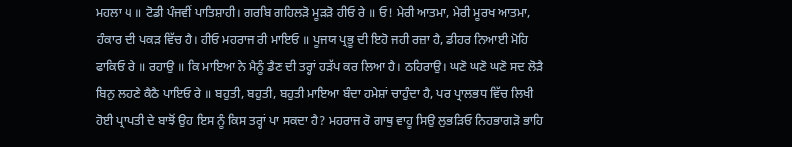ਮਹਲਾ ੫ ॥ ਟੋਡੀ ਪੰਜਵੀਂ ਪਾਤਿਸ਼ਾਹੀ। ਗਰਬਿ ਗਹਿਲੜੋ ਮੂੜੜੋ ਹੀਓ ਰੇ ॥ ਓ! ਮੇਰੀ ਆਤਮਾ, ਮੇਰੀ ਮੂਰਖ ਆਤਮਾ, ਹੰਕਾਰ ਦੀ ਪਕੜ ਵਿੱਚ ਹੈ। ਹੀਓ ਮਹਰਾਜ ਰੀ ਮਾਇਓ ॥ ਪੂਜਯ ਪ੍ਰਭੂ ਦੀ ਇਹੋ ਜਹੀ ਰਜ਼ਾ ਹੈ, ਡੀਹਰ ਨਿਆਈ ਮੋਹਿ ਫਾਕਿਓ ਰੇ ॥ ਰਹਾਉ ॥ ਕਿ ਮਾਇਆ ਨੇ ਮੈਨੂੰ ਡੈਣ ਦੀ ਤਰ੍ਹਾਂ ਹੜੱਪ ਕਰ ਲਿਆ ਹੈ। ਠਹਿਰਾਉ। ਘਣੋ ਘਣੋ ਘਣੋ ਸਦ ਲੋੜੈ ਬਿਨੁ ਲਹਣੇ ਕੈਠੈ ਪਾਇਓ ਰੇ ॥ ਬਹੁਤੀ, ਬਹੁਤੀ, ਬਹੁਤੀ ਮਾਇਆ ਬੰਦਾ ਹਮੇਸ਼ਾਂ ਚਾਹੁੰਦਾ ਹੈ, ਪਰ ਪ੍ਰਾਲਭਧ ਵਿੱਚ ਲਿਖੀ ਹੋਈ ਪ੍ਰਾਪਤੀ ਦੇ ਬਾਝੋਂ ਉਹ ਇਸ ਨੂੰ ਕਿਸ ਤਰ੍ਹਾਂ ਪਾ ਸਕਦਾ ਹੈ? ਮਹਰਾਜ ਰੋ ਗਾਥੁ ਵਾਹੂ ਸਿਉ ਲੁਭੜਿਓ ਨਿਹਭਾਗੜੋ ਭਾਹਿ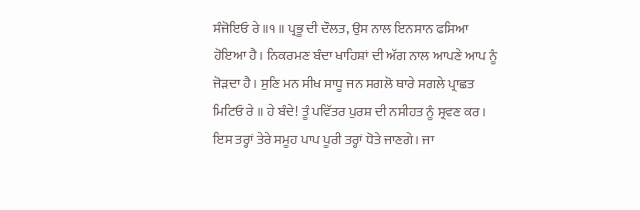ਸੰਜੋਇਓ ਰੇ ॥੧॥ ਪ੍ਰਭੂ ਦੀ ਦੌਲਤ, ਉਸ ਨਾਲ ਇਨਸਾਨ ਫਸਿਆ ਹੋਇਆ ਹੈ। ਨਿਕਰਮਣ ਬੰਦਾ ਖਾਹਿਸ਼ਾਂ ਦੀ ਅੱਗ ਨਾਲ ਆਪਣੇ ਆਪ ਨੂੰ ਜੋੜਦਾ ਹੈ। ਸੁਣਿ ਮਨ ਸੀਖ ਸਾਧੂ ਜਨ ਸਗਲੋ ਥਾਰੇ ਸਗਲੇ ਪ੍ਰਾਛਤ ਮਿਟਿਓ ਰੇ ॥ ਹੇ ਬੰਦੇ! ਤੂੰ ਪਵਿੱਤਰ ਪੁਰਸ਼ ਦੀ ਨਸੀਹਤ ਨੂੰ ਸ੍ਰਵਣ ਕਰ। ਇਸ ਤਰ੍ਹਾਂ ਤੇਰੇ ਸਮੂਹ ਪਾਪ ਪੂਰੀ ਤਰ੍ਹਾਂ ਧੋਤੇ ਜਾਣਗੇ। ਜਾ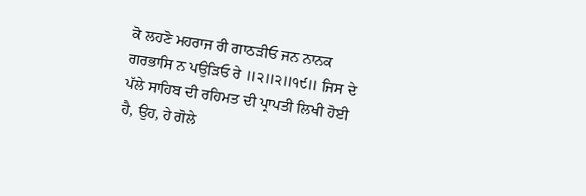ਕੋ ਲਹਣੋ ਮਹਰਾਜ ਰੀ ਗਾਠੜੀਓ ਜਨ ਨਾਨਕ ਗਰਭਾਸਿ ਨ ਪਉੜਿਓ ਰੇ ॥੨॥੨॥੧੯॥ ਜਿਸ ਦੇ ਪੱਲੇ ਸਾਹਿਬ ਦੀ ਰਹਿਮਤ ਦੀ ਪ੍ਰਾਪਤੀ ਲਿਖੀ ਹੋਈ ਹੈ, ਉਹ, ਹੇ ਗੋਲੇ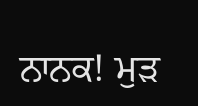ਨਾਨਕ! ਮੁੜ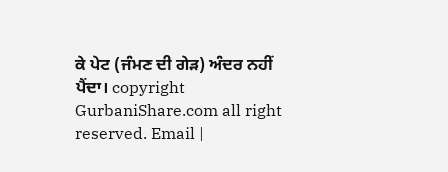ਕੇ ਪੇਟ (ਜੰਮਣ ਦੀ ਗੇੜ) ਅੰਦਰ ਨਹੀਂ ਪੈਂਦਾ। copyright GurbaniShare.com all right reserved. Email |